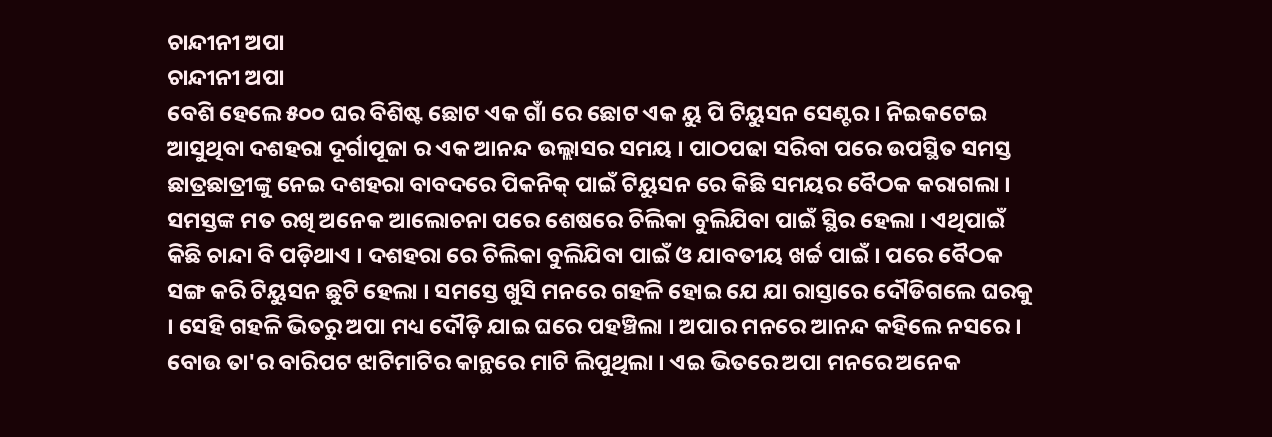ଚାନ୍ଦୀନୀ ଅପା
ଚାନ୍ଦୀନୀ ଅପା
ବେଶି ହେଲେ ୫୦୦ ଘର ବିଶିଷ୍ଟ ଛୋଟ ଏକ ଗାଁ ରେ ଛୋଟ ଏକ ୟୁ ପି ଟିୟୁସନ ସେଣ୍ଟର । ନିଇକଟେଇ ଆସୁଥିବା ଦଶହରା ଦୂର୍ଗାପୂଜା ର ଏକ ଆନନ୍ଦ ଉଲ୍ଲାସର ସମୟ । ପାଠପଢା ସରିବା ପରେ ଉପସ୍ଥିତ ସମସ୍ତ ଛାତ୍ରଛାତ୍ରୀଙ୍କୁ ନେଇ ଦଶହରା ବାବଦରେ ପିକନିକ୍ ପାଇଁ ଟିୟୁସନ ରେ କିଛି ସମୟର ବୈଠକ କରାଗଲା । ସମସ୍ତଙ୍କ ମତ ରଖି ଅନେକ ଆଲୋଚନା ପରେ ଶେଷରେ ଚିଲିକା ବୁଲିଯିବା ପାଇଁ ସ୍ଥିର ହେଲା । ଏଥିପାଇଁ କିଛି ଚାନ୍ଦା ବି ପଡ଼ିଥାଏ । ଦଶହରା ରେ ଚିଲିକା ବୁଲିଯିବା ପାଇଁ ଓ ଯାବତୀୟ ଖର୍ଚ୍ଚ ପାଇଁ । ପରେ ବୈଠକ ସଙ୍ଗ କରି ଟିୟୁସନ ଛୁଟି ହେଲା । ସମସ୍ତେ ଖୁସି ମନରେ ଗହଳି ହୋଇ ଯେ ଯା ରାସ୍ତାରେ ଦୌଡିଗଲେ ଘରକୁ । ସେହି ଗହଳି ଭିତରୁ ଅପା ମଧ୍ୟ ଦୌଡ଼ି ଯାଇ ଘରେ ପହଞ୍ଚିଲା । ଅପାର ମନରେ ଆନନ୍ଦ କହିଲେ ନସରେ । ବୋଉ ତା'ର ବାରିପଟ ଝାଟିମାଟିର କାନ୍ଥରେ ମାଟି ଲିପୁଥିଲା । ଏଇ ଭିତରେ ଅପା ମନରେ ଅନେକ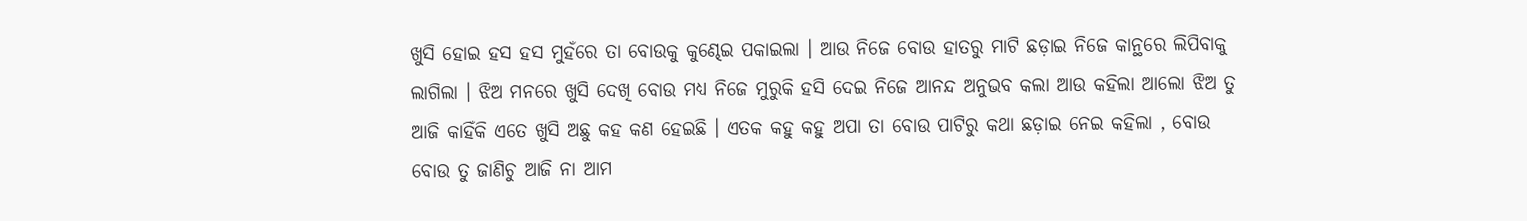ଖୁସି ହୋଇ ହସ ହସ ମୁହଁରେ ତା ବୋଉକୁ କୁଣ୍ଢେଇ ପକାଇଲା । ଆଉ ନିଜେ ବୋଉ ହାତରୁ ମାଟି ଛଡ଼ାଇ ନିଜେ କାନ୍ଥରେ ଲିପିବାକୁ ଲାଗିଲା । ଝିଅ ମନରେ ଖୁସି ଦେଖି ବୋଉ ମଧ୍ୟ ନିଜେ ମୁରୁକି ହସି ଦେଇ ନିଜେ ଆନନ୍ଦ ଅନୁଭବ କଲା ଆଉ କହିଲା ଆଲୋ ଝିଅ ତୁ ଆଜି କାହିଁକି ଏତେ ଖୁସି ଅଛୁ କହ କଣ ହେଇଛି । ଏତକ କହୁ କହୁ ଅପା ତା ବୋଉ ପାଟିରୁ କଥା ଛଡ଼ାଇ ନେଇ କହିଲା , ବୋଉ ବୋଉ ତୁ ଜାଣିଚୁ ଆଜି ନା ଆମ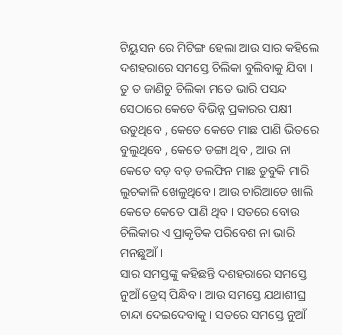ଟିୟୁସନ ରେ ମିଟିଙ୍ଗ ହେଲା ଆଉ ସାର କହିଲେ ଦଶହରାରେ ସମସ୍ତେ ଚିଲିକା ବୁଲିବାକୁ ଯିବା । ତୁ ତ ଜାଣିଚୁ ଚିଲିକା ମତେ ଭାରି ପସନ୍ଦ ସେଠାରେ କେତେ ବିଭିନ୍ନ ପ୍ରକାରର ପକ୍ଷୀ ଉଡୁଥିବେ , କେତେ କେତେ ମାଛ ପାଣି ଭିତରେ ବୁଲୁଥିବେ , କେତେ ଡଙ୍ଗା ଥିବ , ଆଉ ନା କେତେ ବଡ଼ ବଡ଼ ଡଲଫିନ ମାଛ ଡୁବୁକି ମାରି ଲୁଚକାଳି ଖେଳୁଥିବେ । ଆଉ ଚାରିଆଡେ ଖାଲି କେତେ କେତେ ପାଣି ଥିବ । ସତରେ ବୋଉ ଚିଲିକାର ଏ ପ୍ରାକୃତିକ ପରିବେଶ ନା ଭାରି ମନଛୁଆଁ ।
ସାର ସମସ୍ତଙ୍କୁ କହିଛନ୍ତି ଦଶହରାରେ ସମସ୍ତେ ନୁଆଁ ଡ୍ରେସ୍ ପିନ୍ଧିବ । ଆଉ ସମସ୍ତେ ଯଥାଶୀଘ୍ର ଚାନ୍ଦା ଦେଇଦେବାକୁ । ସତରେ ସମସ୍ତେ ନୁଆଁ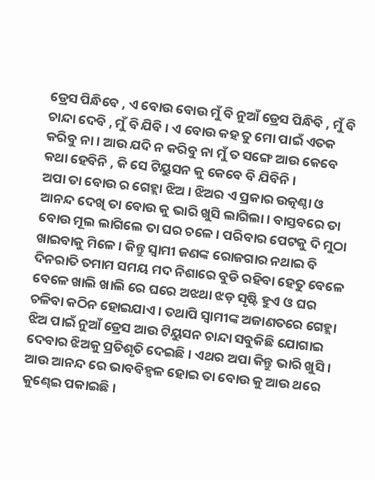ଡ୍ରେସ ପିନ୍ଧିବେ , ଏ ବୋଉ ବୋଉ ମୁଁ ବି ନୁଆଁ ଡ୍ରେସ ପିନ୍ଧିବି , ମୁଁ ବି ଚାନ୍ଦା ଦେବି , ମୁଁ ବି ଯିବି । ଏ ବୋଉ କହ ତୁ ମୋ ପାଇଁ ଏତକ କରିବୁ ନା । ଆଉ ଯଦି ନ କରିବୁ ନା ମୁଁ ତ ସଙ୍ଗେ ଆଉ କେବେ କଥା ହେବିନି , କି ସେ ଟିୟୁସନ କୁ କେବେ ବି ଯିବିନି ।
ଅପା ତା ବୋଉ ର ଗେହ୍ଲା ଝିଅ । ଝିଅର ଏ ପ୍ରକାର ଉତ୍କଣ୍ଠା ଓ ଆନନ୍ଦ ଦେଖି ତା ବୋଉ କୁ ଭାରି ଖୁସି ଲାଗିଲା । ବାସ୍ତବରେ ତା ବୋଉ ମୂଲ ଲାଗିଲେ ତା ଘର ଚଳେ । ପରିବାର ପେଟକୁ ଦି ମୁଠା ଖାଇବାକୁ ମିଳେ । କିନ୍ତୁ ସ୍ବାମୀ ଜଣଙ୍କ ରୋଜଗାର ନଥାଇ ବି ଦିନରାତି ତମାମ ସମୟ ମଦ ନିଶାରେ ବୁଡି ରହିବା ହେତୁ ବେଳେ ବେଳେ ଖାଲି ଖାଲି ରେ ଘରେ ଅଝଥା ଝଡ଼ ସୃଷ୍ଟି ହୁଏ ଓ ଘର ଚଳିବା କଠିନ ହୋଇଯାଏ । ତଥାପି ସ୍ୱାମୀଙ୍କ ଅଜାଣତରେ ଗେହ୍ଲା ଝିଅ ପାଇଁ ନୁଆଁ ଡ୍ରେସ ଆଉ ଟିୟୁସନ ଚାନ୍ଦା ସବୁକିଛି ଯୋଗାଇ ଦେବାର ଝିଅକୁ ପ୍ରତିଶୃତି ଦେଇଛି । ଏଥର ଅପା କିନ୍ତୁ ଭାରି ଖୁସି । ଆଉ ଆନନ୍ଦ ରେ ଭାବବିହ୍ବଳ ହୋଇ ତା ବୋଉ କୁ ଆଉ ଥରେ କୁଣ୍ଢେଇ ପକାଇଛି ।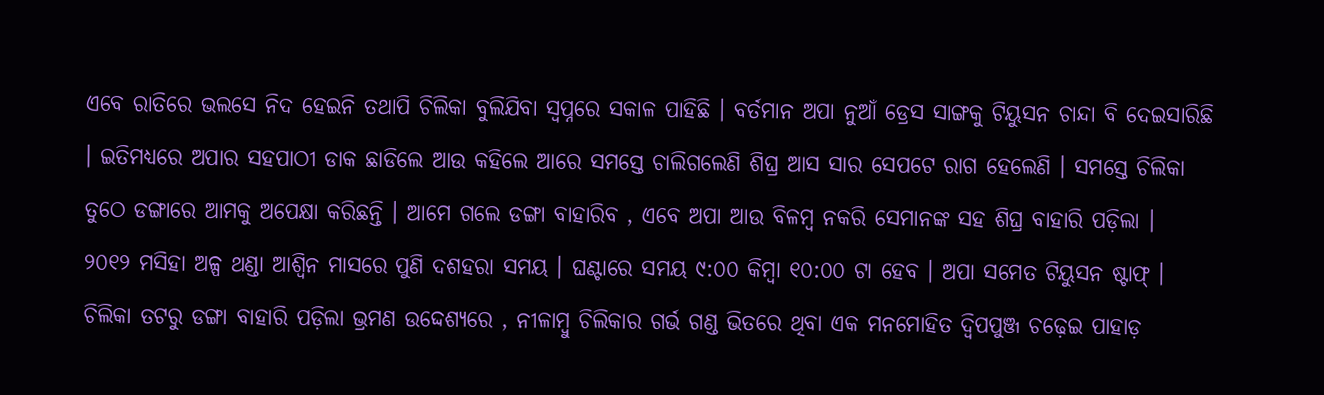ଏବେ ରାତିରେ ଭଲସେ ନିଦ ହେଇନି ତଥାପି ଚିଲିକା ବୁଲିଯିବା ସ୍ବପ୍ନରେ ସକାଳ ପାହିଛି । ବର୍ତମାନ ଅପା ନୁଆଁ ଡ୍ରେସ ସାଙ୍ଗକୁ ଟିୟୁସନ ଚାନ୍ଦା ବି ଦେଇସାରିଛି । ଇତିମଧ୍ୟରେ ଅପାର ସହପାଠୀ ଡାକ ଛାଡିଲେ ଆଉ କହିଲେ ଆରେ ସମସ୍ତେ ଚାଲିଗଲେଣି ଶିଘ୍ର ଆସ ସାର ସେପଟେ ରାଗ ହେଲେଣି । ସମସ୍ତେ ଚିଲିକା ତୁଠେ ଡଙ୍ଗାରେ ଆମକୁ ଅପେକ୍ଷା କରିଛନ୍ତି । ଆମେ ଗଲେ ଡଙ୍ଗା ବାହାରିବ , ଏବେ ଅପା ଆଉ ବିଳମ୍ବ ନକରି ସେମାନଙ୍କ ସହ ଶିଘ୍ର ବାହାରି ପଡ଼ିଲା ।
୨୦୧୨ ମସିହା ଅଳ୍ପ ଥଣ୍ଡା ଆଶ୍ୱିନ ମାସରେ ପୁଣି ଦଶହରା ସମୟ । ଘଣ୍ଟାରେ ସମୟ ୯:୦୦ କିମ୍ବା ୧୦:୦୦ ଟା ହେବ । ଅପା ସମେତ ଟିୟୁସନ ଷ୍ଟାଫ୍ । ଚିଲିକା ତଟରୁ ଡଙ୍ଗା ବାହାରି ପଡ଼ିଲା ଭ୍ରମଣ ଉଦ୍ଦେଶ୍ୟରେ , ନୀଳାମ୍ବୁ ଚିଲିକାର ଗର୍ଭ ଗଣ୍ଡ ଭିତରେ ଥିବା ଏକ ମନମୋହିତ ଦ୍ବିପପୁଞ୍ଜ ଚଢ଼େଇ ପାହାଡ଼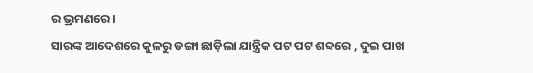ର ଭ୍ରମଣରେ ।
ସାରଙ୍କ ଆଦେଶରେ କୁଳରୁ ଡଙ୍ଗା ଛାଡ଼ିଲା ଯାନ୍ତ୍ରିକ ପଟ ପଟ ଶବ୍ଦରେ , ଦୁଇ ପାଖ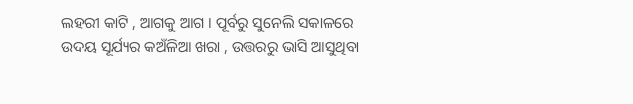ଲହରୀ କାଟି , ଆଗକୁ ଆଗ । ପୂର୍ବରୁ ସୁନେଲି ସକାଳରେ ଉଦୟ ସୂର୍ଯ୍ୟର କଅଁଳିଆ ଖରା , ଉତ୍ତରରୁ ଭାସି ଆସୁଥିବା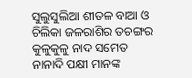ସୁଲୁସୁଲିଆ ଶୀତଳ ବାଆ ଓ ଚିଲିକା ଜଳରାଶିର ତଚଙ୍ଗର କୁଳୁକୁଳୁ ନାଦ ସମେତ ନାନାଦି ପକ୍ଷୀ ମାନଙ୍କ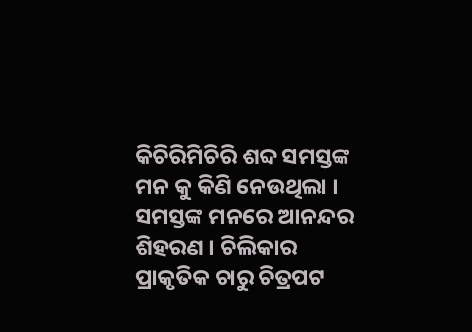କିଚିରିମିଚିରି ଶବ୍ଦ ସମସ୍ତଙ୍କ ମନ କୁ କିଣି ନେଉଥିଲା । ସମସ୍ତଙ୍କ ମନରେ ଆନନ୍ଦର ଶିହରଣ । ଚିଲିକାର ପ୍ରାକୃତିକ ଚାରୁ ଚିତ୍ରପଟ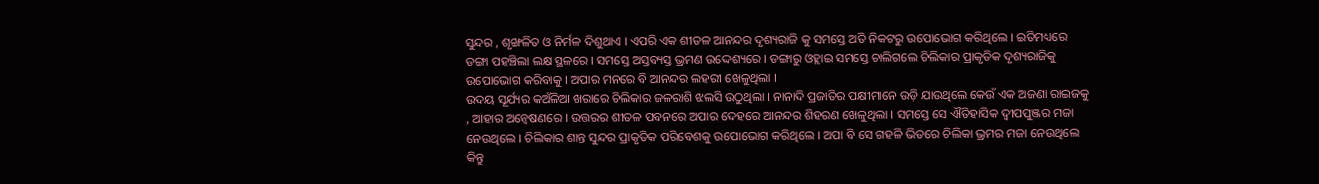ସୁନ୍ଦର , ଶୃଙ୍ଖଳିତ ଓ ନିର୍ମଳ ଦିଶୁଥାଏ । ଏପରି ଏକ ଶୀତଳ ଆନନ୍ଦର ଦୃଶ୍ୟରାଜି କୁ ସମସ୍ତେ ଅତି ନିକଟରୁ ଉପୋଭୋଗ କରିଥିଲେ । ଇତିମଧ୍ୟରେ ଡଙ୍ଗା ପହଞ୍ଚିଲା ଲକ୍ଷ ସ୍ଥଳରେ । ସମସ୍ତେ ଅସ୍ତବ୍ୟସ୍ତ ଭ୍ରମଣ ଉଦ୍ଦେଶ୍ୟରେ । ଡଙ୍ଗାରୁ ଓହ୍ଲାଇ ସମସ୍ତେ ଚାଲିଗଲେ ଚିଲିକାର ପ୍ରାକୃତିକ ଦୃଶ୍ୟରାଜିକୁ ଉପୋଭୋଗ କରିବାକୁ । ଅପାର ମନରେ ବି ଆନନ୍ଦର ଲହରୀ ଖେଳୁଥିଲା ।
ଉଦୟ ସୂର୍ଯ୍ୟର କଅଁଳିଆ ଖରାରେ ଚିଲିକାର ଜଳରାଶି ଝଲସି ଉଠୁଥିଲା । ନାନାଦି ପ୍ରଜାତିର ପକ୍ଷୀମାନେ ଉଡ଼ି ଯାଉଥିଲେ କେଉଁ ଏକ ଅଜଣା ରାଇଜକୁ , ଆହାର ଅନ୍ବେଷଣରେ । ଉତ୍ତରର ଶୀତଳ ପବନରେ ଅପାର ଦେହରେ ଆନନ୍ଦର ଶିହରଣ ଖେଳୁଥିଲା । ସମସ୍ତେ ସେ ଐତିହାସିକ ଦ୍ଵୀପପୁଞ୍ଜର ମଜା ନେଉଥିଲେ । ଚିଲିକାର ଶାନ୍ତ ସୁନ୍ଦର ପ୍ରାକୃତିକ ପରିବେଶକୁ ଉପୋଭୋଗ କରିଥିଲେ । ଅପା ବି ସେ ଗହଳି ଭିତରେ ଚିଲିକା ଭ୍ରମର ମଜା ନେଉଥିଲେ କିନ୍ତୁ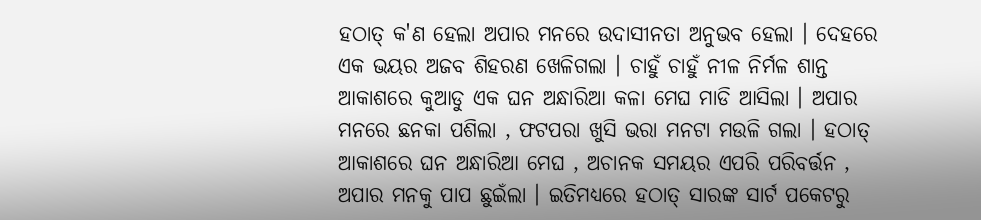ହଠାତ୍ କ'ଣ ହେଲା ଅପାର ମନରେ ଉଦାସୀନତା ଅନୁଭବ ହେଲା । ଦେହରେ ଏକ ଭୟର ଅଜବ ଶିହରଣ ଖେଳିଗଲା । ଚାହୁଁ ଚାହୁଁ ନୀଳ ନିର୍ମଳ ଶାନ୍ତ ଆକାଶରେ କୁଆଡୁ ଏକ ଘନ ଅନ୍ଧାରିଆ କଳା ମେଘ ମାଡି ଆସିଲା । ଅପାର ମନରେ ଛନକା ପଶିଲା , ଫଟପରା ଖୁସି ଭରା ମନଟା ମଉଳି ଗଲା । ହଠାତ୍ ଆକାଶରେ ଘନ ଅନ୍ଧାରିଆ ମେଘ , ଅଚାନକ ସମୟର ଏପରି ପରିବର୍ତ୍ତନ , ଅପାର ମନକୁ ପାପ ଛୁଇଁଲା । ଇତିମଧ୍ୟରେ ହଠାତ୍ ସାରଙ୍କ ସାର୍ଟ ପକେଟରୁ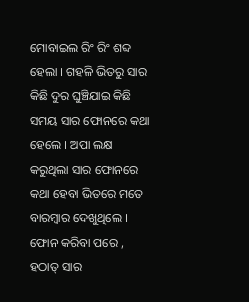ମୋବାଇଲ ରିଂ ରିଂ ଶବ୍ଦ ହେଲା । ଗହଳି ଭିତରୁ ସାର କିଛି ଦୁର ଘୁଞ୍ଚିଯାଇ କିଛି ସମୟ ସାର ଫୋନରେ କଥା ହେଲେ । ଅପା ଲକ୍ଷ କରୁଥିଲା ସାର ଫୋନରେ କଥା ହେବା ଭିତରେ ମତେ ବାରମ୍ବାର ଦେଖୁଥିଲେ । ଫୋନ କରିବା ପରେ , ହଠାତ୍ ସାର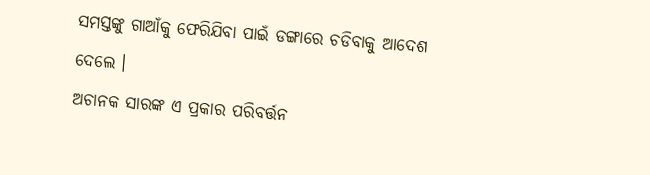ସମସ୍ତଙ୍କୁ ଗାଆଁକୁ ଫେରିଯିବା ପାଇଁ ଡଙ୍ଗାରେ ଚଡିବାକୁ ଆଦେଶ ଦେଲେ ।
ଅଚାନକ ସାରଙ୍କ ଏ ପ୍ରକାର ପରିବର୍ତ୍ତନ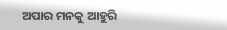ଅପାର ମନକୁ ଆହୁରି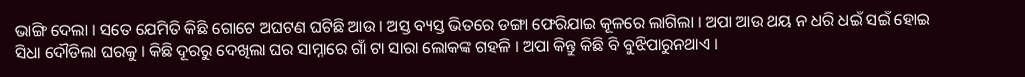ଭାଙ୍ଗି ଦେଲା । ସତେ ଯେମିତି କିଛି ଗୋଟେ ଅଘଟଣ ଘଟିଛି ଆଉ । ଅସ୍ତ ବ୍ୟସ୍ତ ଭିତରେ ଡଙ୍ଗା ଫେରିଯାଇ କୂଳରେ ଲାଗିଲା । ଅପା ଆଉ ଥୟ ନ ଧରି ଧଇଁ ସଇଁ ହୋଇ ସିଧା ଦୌଡିଲା ଘରକୁ । କିଛି ଦୂରରୁ ଦେଖିଲା ଘର ସାମ୍ନାରେ ଗାଁ ଟା ସାରା ଲୋକଙ୍କ ଗହଳି । ଅପା କିନ୍ତୁ କିଛି ବି ବୁଝିପାରୁନଥାଏ ।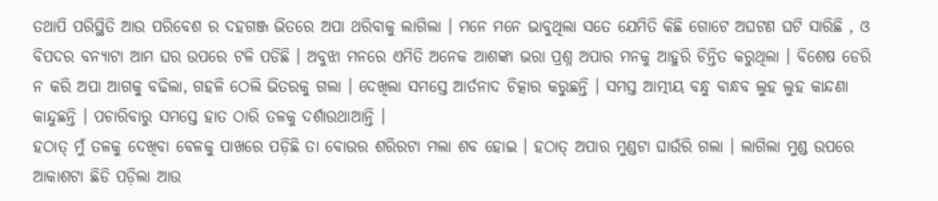ତଥାପି ପରିସ୍ଥିତି ଆଉ ପରିବେଶ ର ଦହଗଞ୍ଜ ଭିତରେ ଅପା ଥରିବାକୁ ଲାଗିଲା । ମନେ ମନେ ଭାବୁଥିଲା ସତେ ଯେମିତି କିଛି ଗୋଟେ ଅଘଟଣ ଘଟି ସାରିଛି , ଓ ବିପଦର ବନ୍ୟାଟା ଆମ ଘର ଉପରେ ଟଳି ପଡିଛି । ଅବୁଝା ମନରେ ଏମିତି ଅନେକ ଆଶଙ୍କା ଭରା ପ୍ରଶ୍ନ ଅପାର ମନକୁ ଆହୁରି ଚିନ୍ତିତ କରୁଥିଲା । ବିଶେଷ ଡେରି ନ କରି ଅପା ଆଗକୁ ବଢିଲା, ଗହଳି ଠେଲି ଭିତରକୁ ଗଲା । ଦେଖିଲା ସମସ୍ତେ ଆର୍ତନାଦ ଚିତ୍କାର କରୁଛନ୍ତି । ସମସ୍ତ ଆତ୍ମୀୟ ବନ୍ଧୁ ବାନ୍ଧବ ଲୁହ ଲୁହ କାନ୍ଦଣା କାନ୍ଦୁଛନ୍ତି । ପଚାରିବାରୁ ସମସ୍ତେ ହାତ ଠାରି ତଳକୁ ଦର୍ଶାଉଥାଆନ୍ତି ।
ହଠାତ୍ ମୁଁ ତଳକୁ ଦେଖିବା ବେଳକୁ ପାଖରେ ପଡ଼ିଛି ତା ବୋଉର ଶରିରଟା ମଲା ଶବ ହୋଇ । ହଠାତ୍ ଅପାର ମୁଣ୍ଡଟା ଘାଉଁରି ଗଲା । ଲାଗିଲା ମୁଣ୍ଡ ଉପରେ ଆକାଶଟା ଛିଡି ପଡ଼ିଲା ଆଉ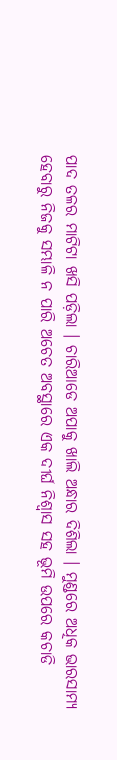ପାଦ ତଳର ମାଟିଟା ଖସି ପଡ଼ିଲା । ଚାରିଆଡେ ଅପାକୁ ଖାଲି ଅନ୍ଧାର ଦିଶିଲା । ମୁଣ୍ଡରେ ଅଧିକ ଭାରସାମ୍ୟ ହେବାରୁ ନିଜକୁ ସମ୍ଭାଳି ନ ପାରି ଅଚେତ ଅବସ୍ଥାରେ ଏକ ଦୀର୍ଘ ନିଶ୍ଵାସ ସହ ଭୂମି ଉପରେ କଚାଡି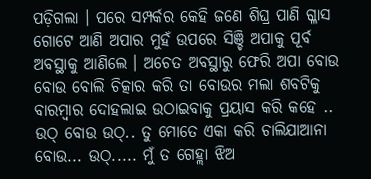ପଡ଼ିଗଲା । ପରେ ସମ୍ପର୍କର କେହି ଜଣେ ଶିଘ୍ର ପାଣି ଗ୍ଳାସ ଗୋଟେ ଆଣି ଅପାର ମୁହଁ ଉପରେ ସିଞ୍ଚି ଅପାକୁ ପୂର୍ବ ଅବସ୍ଥାକୁ ଆଣିଲେ । ଅଚେତ ଅବସ୍ଥାରୁ ଫେରି ଅପା ବୋଉ ବୋଉ ବୋଲି ଚିତ୍କାର କରି ତା ବୋଉର ମଲା ଶବଟିକୁ ବାରମ୍ବାର ଦୋହଲାଇ ଉଠାଇବାକୁ ପ୍ରୟାସ କରି କହେ .. ଉଠ୍ ବୋଉ ଉଠ୍.. ତୁ ମୋତେ ଏକା କରି ଚାଲିଯାଆନା ବୋଉ... ଉଠ୍..... ମୁଁ ତ ଗେହ୍ଲା ଝିଅ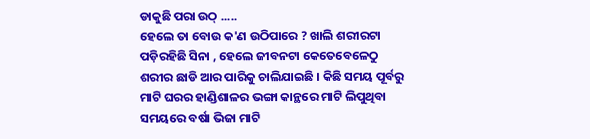ଡାକୁଛି ପରା ଉଠ୍ .....
ହେଲେ ତା ବୋଉ କ'ଣ ଉଠିପାରେ ? ଖାଲି ଶରୀରଟା ପଡ଼ିରହିଛି ସିନା , ହେଲେ ଜୀବନଟା କେତେବେଳେଠୁ ଶରୀର ଛାଡି ଆର ପାରିକୁ ଚାଲିଯାଇଛି । କିଛି ସମୟ ପୂର୍ବରୁ ମାଟି ଘରର ହାଣ୍ଡିଶାଳର ଭଙ୍ଗା କାନ୍ଥରେ ମାଟି ଲିପୁଥିବା ସମୟରେ ବର୍ଷା ଭିଜା ମାଟି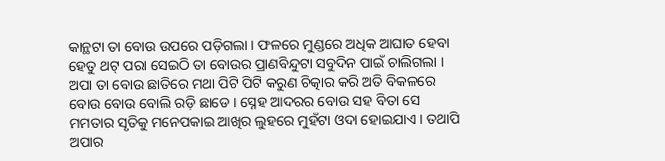କାନ୍ଥଟା ତା ବୋଉ ଉପରେ ପଡ଼ିଗଲା । ଫଳରେ ମୁଣ୍ଡରେ ଅଧିକ ଆଘାତ ହେବା ହେତୁ ଥଟ୍ ପରା ସେଇଠି ତା ବୋଉର ପ୍ରାଣବିନ୍ଦୁଟା ସବୁଦିନ ପାଇଁ ଚାଲିଗଲା । ଅପା ତା ବୋଉ ଛାତିରେ ମଥା ପିଟି ପିଟି କରୁଣ ଚିତ୍କାର କରି ଅତି ବିକଳରେ ବୋଉ ବୋଉ ବୋଲି ରଡ଼ି ଛାଡେ । ସ୍ନେହ ଆଦରର ବୋଉ ସହ ବିତା ସେ ମମତାର ସୃତିକୁ ମନେପକାଇ ଆଖିର ଲୁହରେ ମୁହଁଟା ଓଦା ହୋଇଯାଏ । ତଥାପି ଅପାର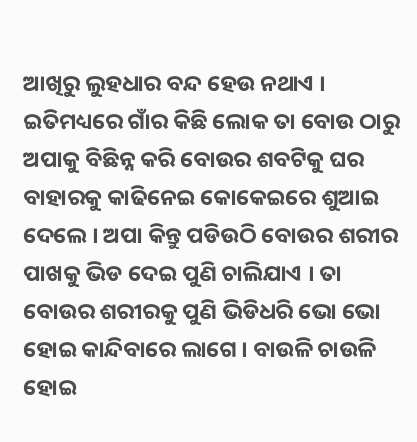ଆଖିରୁ ଲୁହଧାର ବନ୍ଦ ହେଉ ନଥାଏ ।
ଇତିମଧ୍ୟରେ ଗାଁର କିଛି ଲୋକ ତା ବୋଉ ଠାରୁ ଅପାକୁ ବିଛିନ୍ନ କରି ବୋଉର ଶବଟିକୁ ଘର ବାହାରକୁ କାଢିନେଇ କୋକେଇରେ ଶୁଆଇ ଦେଲେ । ଅପା କିନ୍ତୁ ପଡିଉଠି ବୋଉର ଶରୀର ପାଖକୁ ଭିଡ ଦେଇ ପୁଣି ଚାଲିଯାଏ । ତା ବୋଉର ଶରୀରକୁ ପୁଣି ଭିଡିଧରି ଭୋ ଭୋ ହୋଇ କାନ୍ଦିବାରେ ଲାଗେ । ବାଉଳି ଚାଉଳି ହୋଇ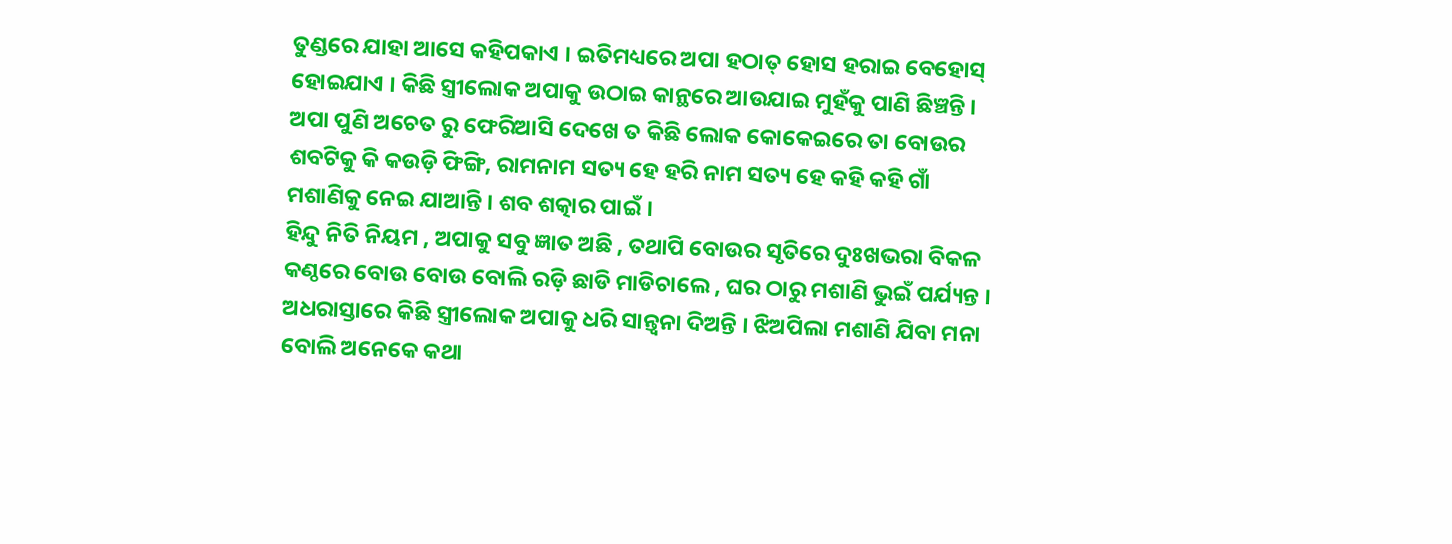ତୁଣ୍ଡରେ ଯାହା ଆସେ କହିପକାଏ । ଇତିମଧ୍ୟରେ ଅପା ହଠାତ୍ ହୋସ ହରାଇ ବେହୋସ୍ ହୋଇଯାଏ । କିଛି ସ୍ତ୍ରୀଲୋକ ଅପାକୁ ଉଠାଇ କାନ୍ଥରେ ଆଉଯାଇ ମୁହଁକୁ ପାଣି ଛିଞ୍ଚନ୍ତି । ଅପା ପୁଣି ଅଚେତ ରୁ ଫେରିଆସି ଦେଖେ ତ କିଛି ଲୋକ କୋକେଇରେ ତା ବୋଉର ଶବଟିକୁ କି କଉଡ଼ି ଫିଙ୍ଗି, ରାମନାମ ସତ୍ୟ ହେ ହରି ନାମ ସତ୍ୟ ହେ କହି କହି ଗାଁ ମଶାଣିକୁ ନେଇ ଯାଆନ୍ତି । ଶବ ଶତ୍କାର ପାଇଁ ।
ହିନ୍ଦୁ ନିତି ନିୟମ , ଅପାକୁ ସବୁ ଜ୍ଞାତ ଅଛି , ତଥାପି ବୋଉର ସୃତିରେ ଦୁଃଖଭରା ବିକଳ କଣ୍ଠରେ ବୋଉ ବୋଉ ବୋଲି ରଡ଼ି ଛାଡି ମାଡିଚାଲେ , ଘର ଠାରୁ ମଶାଣି ଭୁଇଁ ପର୍ଯ୍ୟନ୍ତ । ଅଧରାସ୍ତାରେ କିଛି ସ୍ତ୍ରୀଲୋକ ଅପାକୁ ଧରି ସାନ୍ତ୍ଵନା ଦିଅନ୍ତି । ଝିଅପିଲା ମଶାଣି ଯିବା ମନା ବୋଲି ଅନେକେ କଥା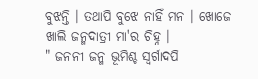ବୁଝନ୍ତି । ତଥାପି ବୁଝେ ନାହିଁ ମନ । ଖୋଜେ ଖାଲି ଜନ୍ମଦାତ୍ରୀ ମା'ର ଚିହ୍ନ ।
" ଜନନୀ ଜନ୍ମ ଭୂମିଶ୍ଚ ସ୍ବର୍ଗାଦପି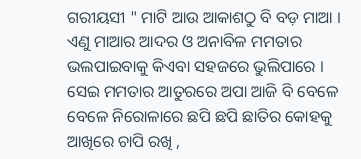ଗରୀୟସୀ " ମାଟି ଆଉ ଆକାଶଠୁ ବି ବଡ଼ ମାଆ । ଏଣୁ ମାଆର ଆଦର ଓ ଅନାବିଳ ମମତାର ଭଲପାଇବାକୁ କିଏବା ସହଜରେ ଭୁଲିପାରେ । ସେଇ ମମତାର ଆତୁରରେ ଅପା ଆଜି ବି ବେଳେ ବେଳେ ନିରୋଳାରେ ଛପି ଛପି ଛାତିର କୋହକୁ ଆଖିରେ ଚାପି ରଖି ,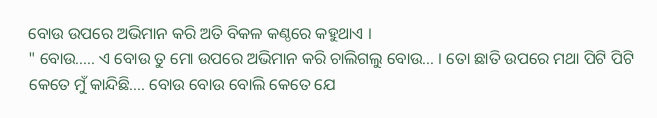ବୋଉ ଉପରେ ଅଭିମାନ କରି ଅତି ବିକଳ କଣ୍ଠରେ କହୁଥାଏ ।
" ବୋଉ..... ଏ ବୋଉ ତୁ ମୋ ଉପରେ ଅଭିମାନ କରି ଚାଲିଗଲୁ ବୋଉ... । ତୋ ଛାତି ଉପରେ ମଥା ପିଟି ପିଟି କେତେ ମୁଁ କାନ୍ଦିଛି.... ବୋଉ ବୋଉ ବୋଲି କେତେ ଯେ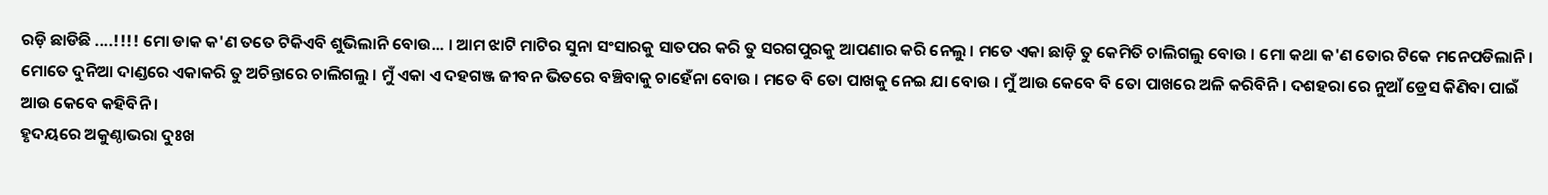ରଡ଼ି ଛାଡିଛି ....!!!! ମୋ ଡାକ କ'ଣ ତତେ ଟିକିଏବି ଶୁଭିଲାନି ବୋଉ... । ଆମ ଝାଟି ମାଟିର ସୁନା ସଂସାରକୁ ସାତପର କରି ତୁ ସରଗପୁରକୁ ଆପଣାର କରି ନେଲୁ । ମତେ ଏକା ଛାଡ଼ି ତୁ କେମିତି ଚାଲିଗଲୁ ବୋଉ । ମୋ କଥା କ'ଣ ତୋର ଟିକେ ମନେପଡିଲାନି । ମୋତେ ଦୁନିଆ ଦାଣ୍ଡରେ ଏକାକରି ତୁ ଅଚିନ୍ତାରେ ଚାଲିଗଲୁ । ମୁଁ ଏକା ଏ ଦହଗଞ୍ଜ ଜୀବନ ଭିତରେ ବଞ୍ଚିବାକୁ ଚାହେଁନା ବୋଉ । ମତେ ବି ତୋ ପାଖକୁ ନେଇ ଯା ବୋଉ । ମୁଁ ଆଉ କେବେ ବି ତୋ ପାଖରେ ଅଳି କରିବିନି । ଦଶହରା ରେ ନୁଆଁ ଡ୍ରେସ କିଣିବା ପାଇଁ ଆଉ କେବେ କହିବିନି ।
ହୃଦୟରେ ଅକୁଣ୍ଠାଭରା ଦୁଃଖ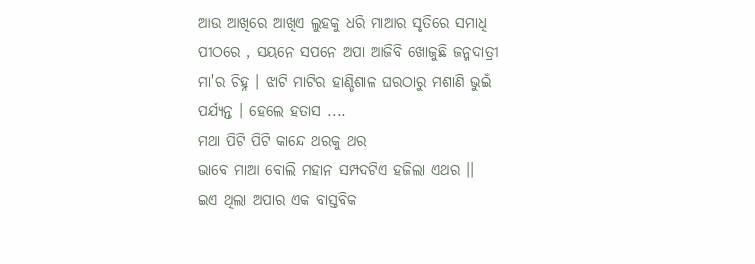ଆଉ ଆଖିରେ ଆଖିଏ ଲୁହକୁ ଧରି ମାଆର ସୃତିରେ ସମାଧି ପୀଠରେ , ସୟନେ ସପନେ ଅପା ଆଜିବି ଖୋଜୁଛି ଜନ୍ମଦାତ୍ରୀ ମା'ର ଚିହ୍ନ । ଝାଟି ମାଟିର ହାଣ୍ଡିଶାଳ ଘରଠାରୁ ମଶାଣି ଭୁଇଁ ପର୍ଯ୍ୟନ୍ତ । ହେଲେ ହତାସ ....
ମଥା ପିଟି ପିଟି କାନ୍ଦେ ଥରକୁ ଥର
ଭାବେ ମାଆ ବୋଲି ମହାନ ସମ୍ପଦଟିଏ ହଜିଲା ଏଥର ।।
ଇଏ ଥିଲା ଅପାର ଏକ ବାସ୍ତବିକ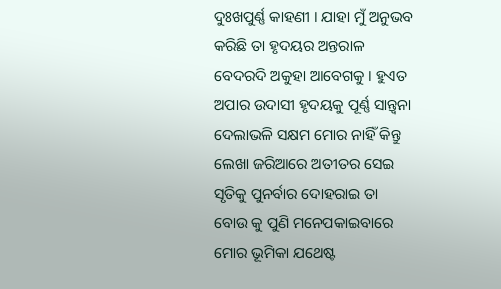ଦୁଃଖପୁର୍ଣ୍ଣ କାହଣୀ । ଯାହା ମୁଁ ଅନୁଭବ କରିଛି ତା ହୃଦୟର ଅନ୍ତରାଳ ବେଦରଦି ଅକୁହା ଆବେଗକୁ । ହୁଏତ ଅପାର ଉଦାସୀ ହୃଦୟକୁ ପୂର୍ଣ୍ଣ ସାନ୍ତ୍ଵନା ଦେଲାଭଳି ସକ୍ଷମ ମୋର ନାହିଁ କିନ୍ତୁ ଲେଖା ଜରିଆରେ ଅତୀତର ସେଇ ସୃତିକୁ ପୁନର୍ବାର ଦୋହରାଇ ତା ବୋଉ କୁ ପୁଣି ମନେପକାଇବାରେ ମୋର ଭୂମିକା ଯଥେଷ୍ଟ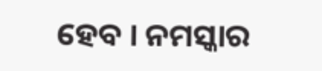ହେବ । ନମସ୍କାର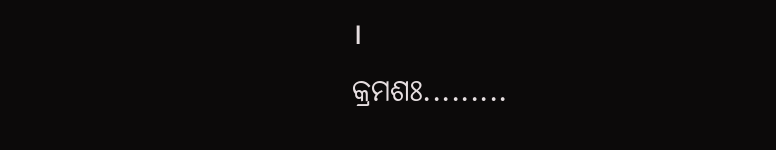।
କ୍ରମଶଃ.........